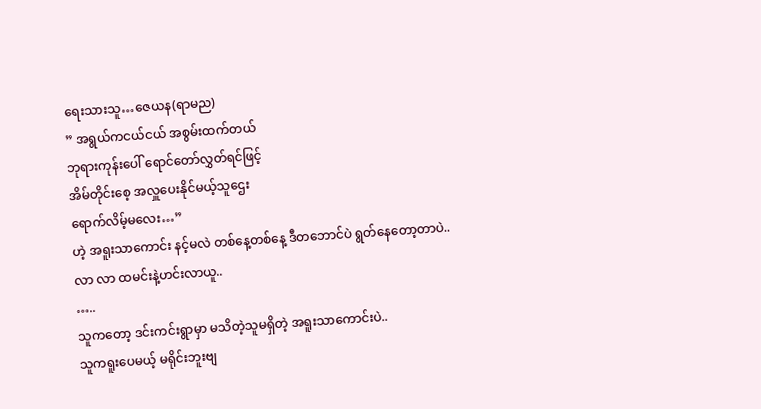ရေးသားသူ…ဇေယန(ရာမည)
” အရွယ်ကငယ်ငယ် အစွမ်းထက်တယ်
ဘုရားကုန်းပေါ် ရောင်တော်လွှတ်ရင်ဖြင့်
အိမ်တိုင်းစေ့ အလှူပေးနိုင်မယ့်သူဌေး
ရောက်လိမ့်မလေး…”
ဟဲ့ အရူးသာကောင်း နင့်မလဲ တစ်နေ့တစ်နေ့ ဒီတဘောင်ပဲ ရွတ်နေတော့တာပဲ..
လာ လာ ထမင်းနဲ့ဟင်းလာယူ..
…..
သူကတော့ ဒင်းကင်းရွာမှာ မသိတဲ့သူမရှိတဲ့ အရူးသာကောင်းပဲ..
သူကရူးပေမယ့် မရိုင်းဘူးဗျ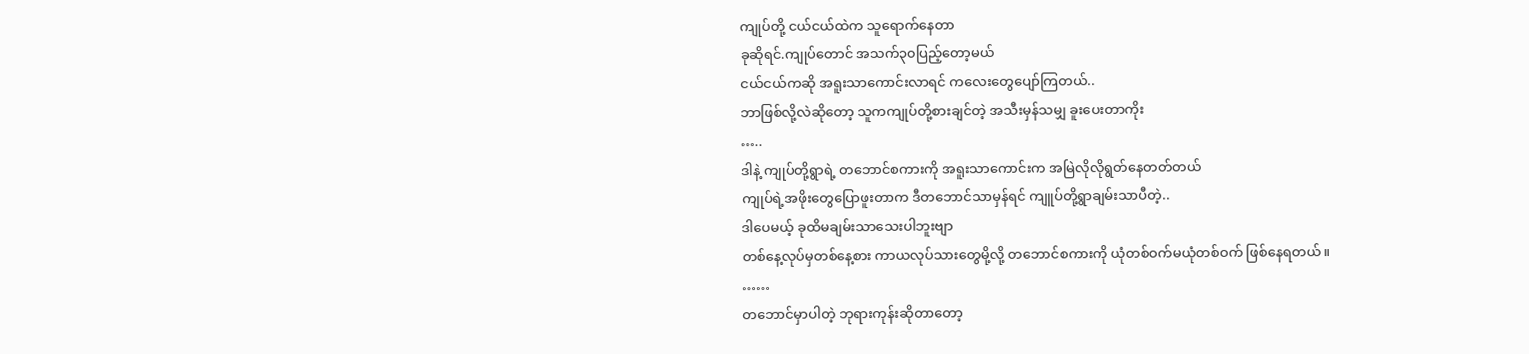ကျုပ်တို့ ငယ်ငယ်ထဲက သူရောက်နေတာ
ခုဆိုရင်.ကျုပ်တောင် အသက်၃၀ပြည့်တော့မယ်
ငယ်ငယ်ကဆို အရူးသာကောင်းလာရင် ကလေးတွေပျော်ကြတယ်..
ဘာဖြစ်လို့လဲဆိုတော့ သူကကျုပ်တို့စားချင်တဲ့ အသီးမှန်သမျှ ခူးပေးတာကိုး
…..
ဒါနဲ့ ကျုပ်တို့ရွာရဲ့ တဘောင်စကားကို အရူးသာကောင်းက အမြဲလိုလိုရွတ်နေတတ်တယ်
ကျုပ်ရဲ့အဖိုးတွေပြောဖူးတာက ဒီတဘောင်သာမှန်ရင် ကျူပ်တို့ရွာချမ်းသာပီတဲ့..
ဒါပေမယ့် ခုထိမချမ်းသာသေးပါဘူးဗျာ
တစ်နေ့လုပ်မှတစ်နေ့စား ကာယလုပ်သားတွေမို့လို့ တဘောင်စကားကို ယုံတစ်ဝက်မယုံတစ်ဝက် ဖြစ်နေရတယ်။
……
တဘောင်မှာပါတဲ့ ဘုရားကုန်းဆိုတာတော့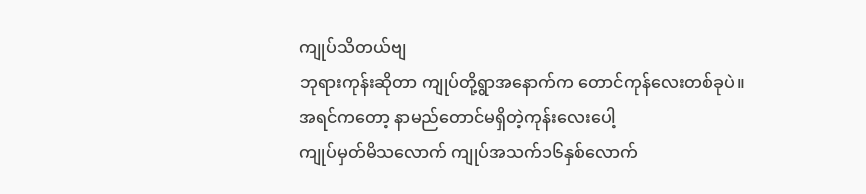ကျုပ်သိတယ်ဗျ
ဘုရားကုန်းဆိုတာ ကျုပ်တို့ရွာအနောက်က တောင်ကုန်လေးတစ်ခုပဲ။
အရင်ကတော့ နာမည်တောင်မရှိတဲ့ကုန်းလေးပေါ့
ကျုပ်မှတ်မိသလောက် ကျုပ်အသက်၁၆နှစ်လောက်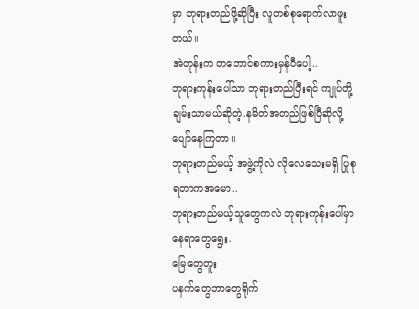မှာ ဘုရားတည်ဖို့ဆိုပြီး လူတစ်စုရောက်လာဖူးတယ်။
အဲတုန်းက တဘောင်စကားမှန်ပီပေါ့..
ဘုရားကုန်းပေါ်သာ ဘုရားတည်ပြီးရင် ကျုပ်တို့ချမ်းသာမယ်ဆိုတဲ့.နမိတ်အတည်ဖြစ်ပြီဆိုလို့ ပျော်နေကြတာ။
ဘုရားတည်မယ့် အဖွဲ့ကိုလဲ လိုလေသေးမရှိ ပြုစုရတာကအမော..
ဘုရားတည်မယ့်သူတွေကလဲ ဘုရားကုန်းပေါ်မှာ နေရာတွေရွေး.
မြေတွေတူး
ပနက်တွေဘာတွေရိုက်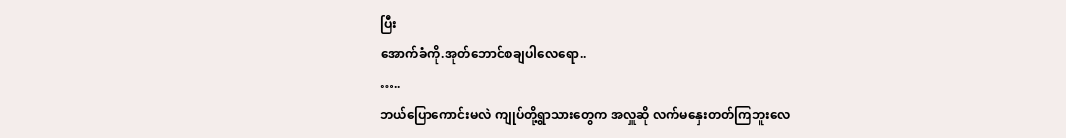ပြီး
အောက်ခံကို.အုတ်ဘောင်စချပါလေရော..
…..
ဘယ်ပြောကောင်းမလဲ ကျုပ်တို့ရွာသားတွေက အလှူဆို လက်မနှေးတတ်ကြဘူးလေ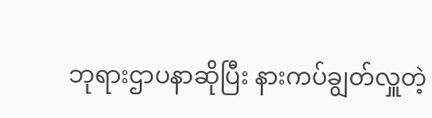ဘုရားဌာပနာဆိုပြီး နားကပ်ချွတ်လှူတဲ့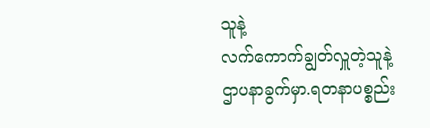သူနဲ့
လက်ကောက်ချွတ်လှူတဲ့သူနဲ့
ဌာပနာခွက်မှာ.ရတနာပစ္စည်း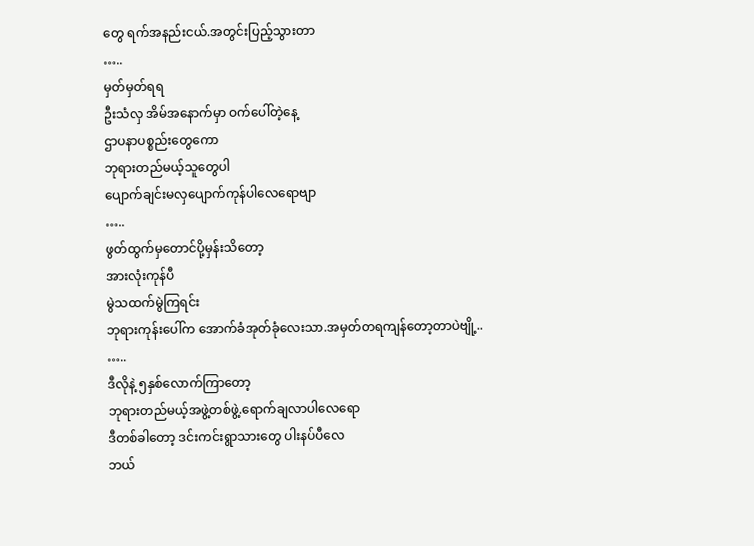တွေ ရက်အနည်းငယ်.အတွင်းပြည့်သွားတာ
…..
မှတ်မှတ်ရရ
ဦးသံလှ အိမ်အနောက်မှာ ဝက်ပေါ်တဲ့နေ့
ဌာပနာပစ္စည်းတွေကော
ဘုရားတည်မယ့်သူတွေပါ
ပျောက်ချင်းမလှပျောက်ကုန်ပါလေရောဗျာ
…..
ဖွတ်ထွက်မှတောင်ပို့မှန်းသိတော့
အားလုံးကုန်ပီ
မွဲသထက်မွဲကြရင်း
ဘုရားကုန်းပေါ်က အောက်ခံအုတ်ခုံလေးသာ.အမှတ်တရကျန်တော့တာပဲဗျို့..
…..
ဒီလိုနဲ့ ၅နှစ်လောက်ကြာတော့
ဘုရားတည်မယ့်အဖွဲ့တစ်ဖွဲ့.ရောက်ချလာပါလေရော
ဒီတစ်ခါတော့ ဒင်းကင်းရွာသားတွေ ပါးနပ်ပီလေ
ဘယ်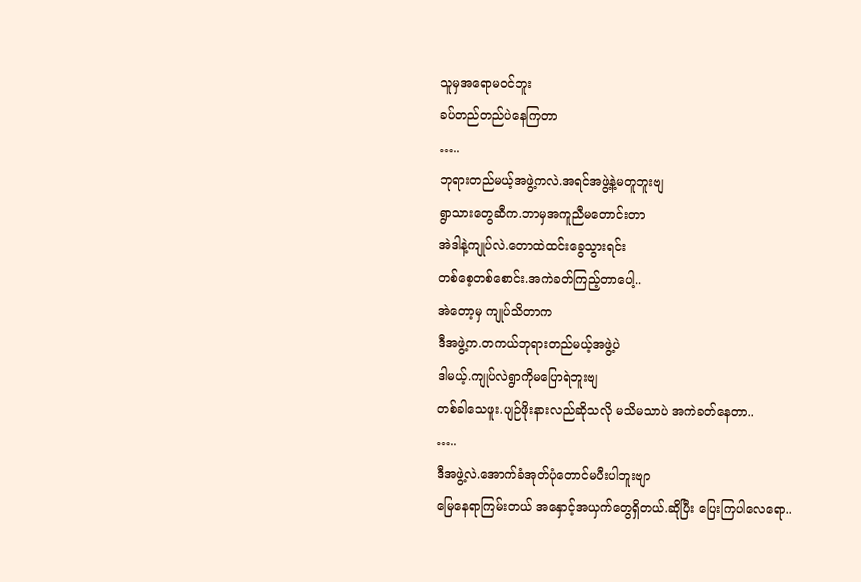သူမှအရောမဝင်ဘူး
ခပ်တည်တည်ပဲနေကြတာ
…..
ဘုရားတည်မယ့်အဖွဲ့ကလဲ.အရင်အဖွဲ့နဲ့မတူဘူးဗျ
ရွာသားတွေဆီက.ဘာမှအကူညီမတောင်းတာ
အဲဒါနဲ့ကျုပ်လဲ.တောထဲထင်းခွေသွားရင်း
တစ်စေ့တစ်စောင်း.အကဲခတ်ကြည့်တာပေါ့..
အဲတော့မှ ကျုပ်သိတာက
ဒီအဖွဲ့က.တကယ်ဘုရားတည်မယ့်အဖွဲ့ပဲ
ဒါမယ့်.ကျုပ်လဲရွာကိုမပြောရဲဘူးဗျ
တစ်ခါသေဖူး.ပျဉ်ဖိုးနားလည်ဆိုသလို မသိမသာပဲ အကဲခတ်နေတာ..
…..
ဒီအဖွဲ့လဲ.အောက်ခံအုတ်ပုံတောင်မပီးပါဘူးဗျာ
မြေနေရာကြမ်းတယ် အနှောင့်အယှက်တွေရှိတယ်.ဆိုပြီး ပြေးကြပါလေရော..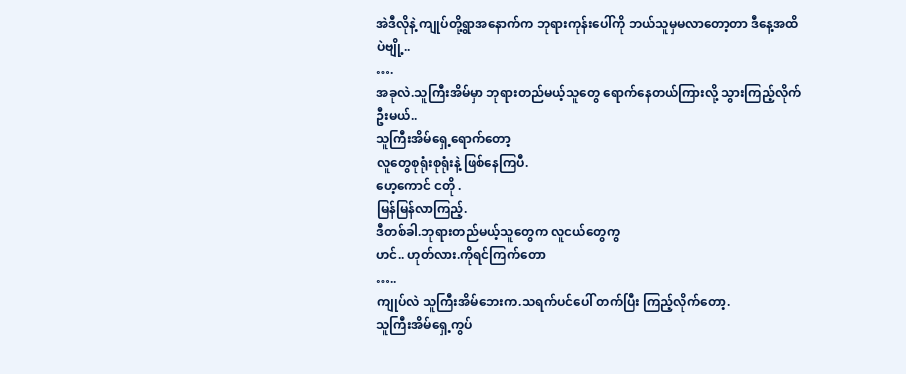အဲဒီလိုနဲ့ ကျုပ်တို့ရွာအနောက်က ဘုရားကုန်းပေါ်ကို ဘယ်သူမှမလာတော့တာ ဒီနေ့အထိပဲဗျို့..
….
အခုလဲ.သူကြီးအိမ်မှာ ဘုရားတည်မယ့်သူတွေ ရောက်နေတယ်ကြားလို့ သွားကြည့်လိုက်ဦးမယ်..
သူကြီးအိမ်ရှေ့ရောက်တော့
လူတွေစုရုံးစုရုံးနဲ့ ဖြစ်နေကြပီ.
ဟေ့ကောင် ငတို .
မြန်မြန်လာကြည့်.
ဒီတစ်ခါ.ဘုရားတည်မယ့်သူတွေက လူငယ်တွေကွ
ဟင်.. ဟုတ်လား.ကိုရင်ကြက်တော
…..
ကျုပ်လဲ သူကြီးအိမ်ဘေးက.သရက်ပင်ပေါ် တက်ပြီး ကြည့်လိုက်တော့.
သူကြီးအိမ်ရှေ့ကွပ်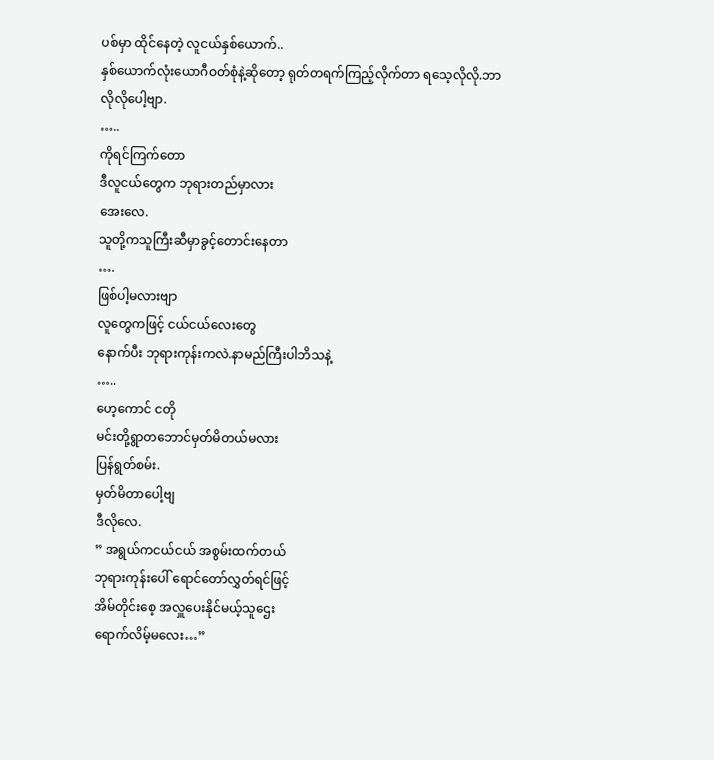ပစ်မှာ ထိုင်နေတဲ့ လူငယ်နှစ်ယောက်..
နှစ်ယောက်လုံးယောဂီဝတ်စုံနဲ့ဆိုတော့ ရုတ်တရက်ကြည့်လိုက်တာ ရသေ့လိုလို.ဘာလိုလိုပေါ့ဗျာ.
…..
ကိုရင်ကြက်တော
ဒီလူငယ်တွေက ဘုရားတည်မှာလား
အေးလေ.
သူတို့ကသူကြီးဆီမှာခွင့်တောင်းနေတာ
….
ဖြစ်ပါ့မလားဗျာ
လူတွေကဖြင့် ငယ်ငယ်လေးတွေ
နောက်ပီး ဘုရားကုန်းကလဲ.နာမည်ကြီးပါဘိသနဲ့
…..
ဟေ့ကောင် ငတို
မင်းတို့ရွာတဘောင်မှတ်မိတယ်မလား
ပြန်ရွတ်စမ်း.
မှတ်မိတာပေါ့ဗျ
ဒီလိုလေ.
” အရွယ်ကငယ်ငယ် အစွမ်းထက်တယ်
ဘုရားကုန်းပေါ် ရောင်တော်လွှတ်ရင်ဖြင့်
အိမ်တိုင်းစေ့ အလှူပေးနိုင်မယ့်သူဌေး
ရောက်လိမ့်မလေး…”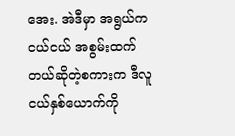အေး. အဲဒီမှာ အရွယ်ကငယ်ငယ် အစွမ်းထက်တယ်ဆိုတဲ့စကားက ဒီလူငယ်နှစ်ယောက်ကို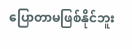ပြောတာမဖြစ်နိုင်ဘူး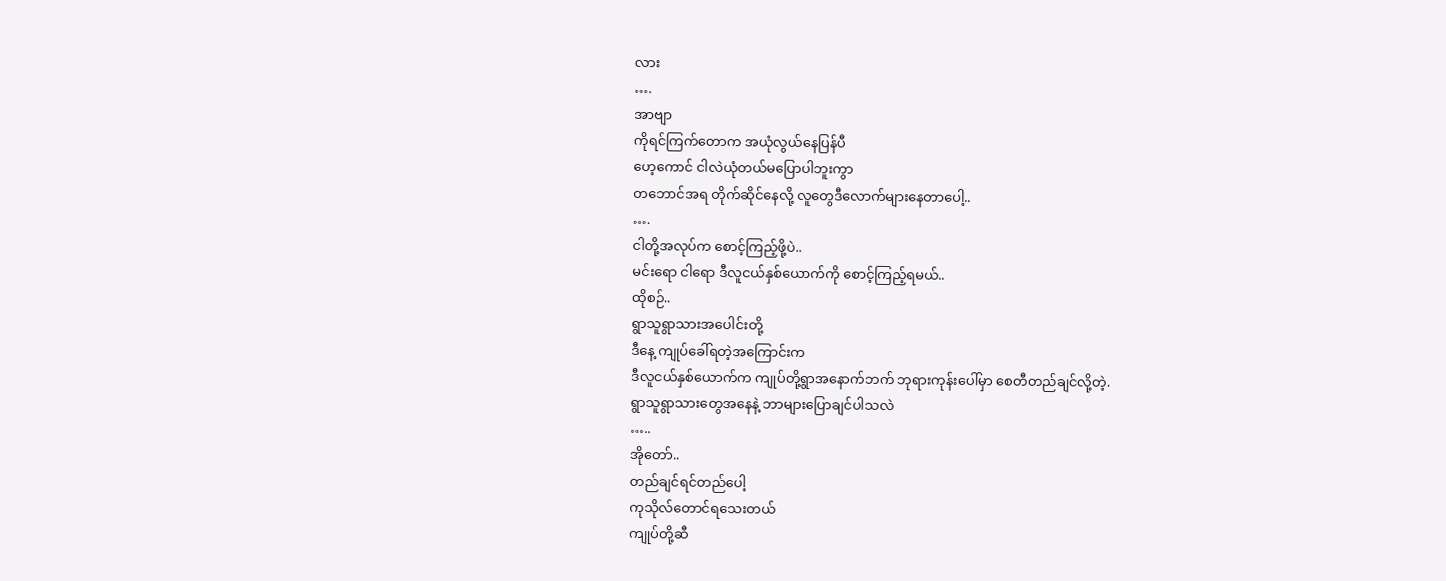လား
….
အာဗျာ
ကိုရင်ကြက်တောက အယုံလွယ်နေပြန်ပီ
ဟေ့ကောင် ငါလဲယုံတယ်မပြောပါဘူးကွာ
တဘောင်အရ တိုက်ဆိုင်နေလို့ လူတွေဒီလောက်များနေတာပေါ့..
….
ငါတို့အလုပ်က စောင့်ကြည့်ဖို့ပဲ..
မင်းရော ငါရော ဒီလူငယ်နှစ်ယောက်ကို စောင့်ကြည့်ရမယ်..
ထိုစဉ်..
ရွာသူရွာသားအပေါင်းတို့
ဒီနေ့ ကျုပ်ခေါ်ရတဲ့အကြောင်းက
ဒီလူငယ်နှစ်ယောက်က ကျုပ်တို့ရွာအနောက်ဘက် ဘုရားကုန်းပေါ်မှာ စေတီတည်ချင်လို့တဲ့.
ရွာသူရွာသားတွေအနေနဲ့ ဘာများပြောချင်ပါသလဲ
…..
အိုတော်..
တည်ချင်ရင်တည်ပေါ့
ကုသိုလ်တောင်ရသေးတယ်
ကျုပ်တို့ဆီ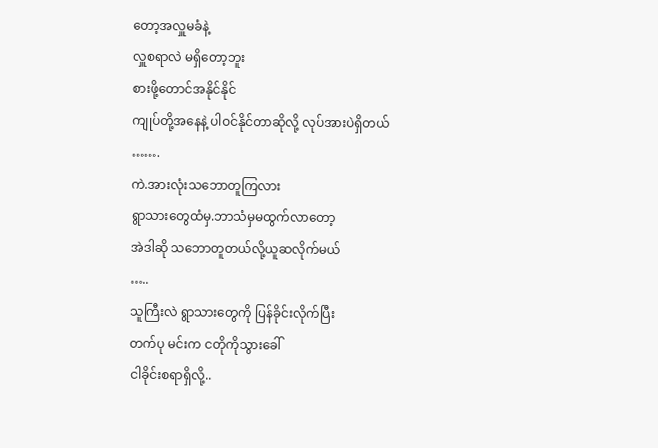တော့အလှူမခံနဲ့
လှူစရာလဲ မရှိတော့ဘူး
စားဖို့တောင်အနိုင်နိုင်
ကျုပ်တို့အနေနဲ့ ပါဝင်နိုင်တာဆိုလို့ လုပ်အားပဲရှိတယ်
…….
ကဲ.အားလုံးသဘောတူကြလား
ရွာသားတွေထံမှ.ဘာသံမှမထွက်လာတော့
အဲဒါဆို သဘောတူတယ်လို့ယူဆလိုက်မယ်
…..
သူကြီးလဲ ရွာသားတွေကို ပြန်ခိုင်းလိုက်ပြီး
တက်ပု မင်းက ငတိုကိုသွားခေါ်
ငါခိုင်းစရာရှိလို့..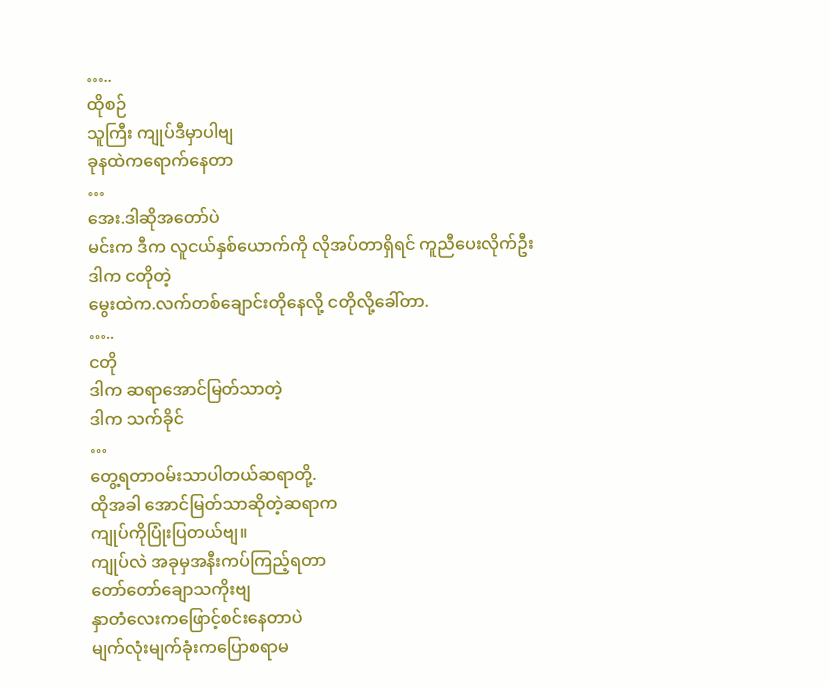…..
ထိုစဉ်
သူကြီး ကျုပ်ဒီမှာပါဗျ
ခုနထဲကရောက်နေတာ
…
အေး.ဒါဆိုအတော်ပဲ
မင်းက ဒီက လူငယ်နှစ်ယောက်ကို လိုအပ်တာရှိရင် ကူညီပေးလိုက်ဦး
ဒါက ငတိုတဲ့
မွေးထဲက.လက်တစ်ချောင်းတိုနေလို့ ငတိုလို့ခေါ်တာ.
…..
ငတို
ဒါက ဆရာအောင်မြတ်သာတဲ့
ဒါက သက်ခိုင်
…
တွေ့ရတာဝမ်းသာပါတယ်ဆရာတို့.
ထိုအခါ အောင်မြတ်သာဆိုတဲ့ဆရာက
ကျုပ်ကိုပြုံးပြတယ်ဗျ။
ကျုပ်လဲ အခုမှအနီးကပ်ကြည့်ရတာ
တော်တော်ချောသကိုးဗျ
နှာတံလေးကဖြောင့်စင်းနေတာပဲ
မျက်လုံးမျက်ခုံးကပြောစရာမ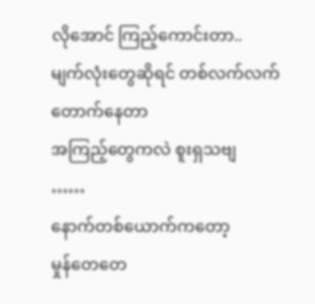လိုအောင် ကြည့်ကောင်းတာ..
မျက်လုံးတွေဆိုရင် တစ်လက်လက်တောက်နေတာ
အကြည့်တွေကလဲ စူးရှသဗျ
……
နောက်တစ်ယောက်ကတော့
မှုန်တေတေ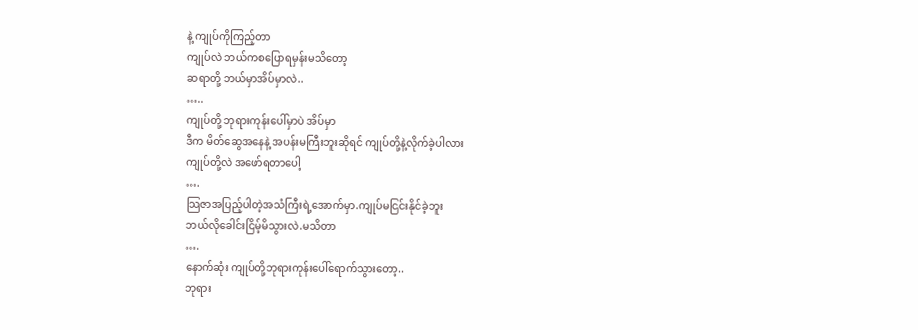နဲ့ ကျုပ်ကိုကြည့်တာ
ကျုပ်လဲ ဘယ်ကစပြောရမှန်းမသိတော့
ဆရာတို့ ဘယ်မှာအိပ်မှာလဲ..
…..
ကျုပ်တို့ ဘုရားကုန်းပေါ်မှာပဲ အိပ်မှာ
ဒီက မိတ်ဆွေအနေနဲ့ အပန်းမကြီးဘူးဆိုရင် ကျုပ်တို့နဲ့လိုက်ခဲ့ပါလား
ကျုပ်တို့လဲ အဖော်ရတာပေါ့
….
သြဇာအပြည့်ပါတဲ့အသံကြီးရဲ့အောက်မှာ.ကျုပ်မငြင်းနိုင်ခဲ့ဘူး
ဘယ်လိုခေါင်းငြိမ့်မိသွားလဲ.မသိတာ
….
နောက်ဆုံး ကျုပ်တို့ဘုရားကုန်းပေါ်ရောက်သွားတော့..
ဘုရား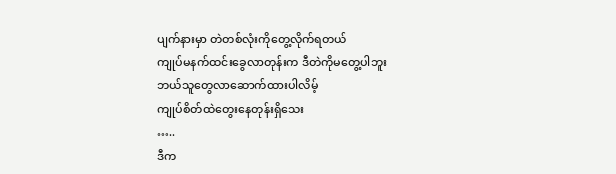ပျက်နားမှာ တဲတစ်လုံးကိုတွေ့လိုက်ရတယ်
ကျုပ်မနက်ထင်းခွေလာတုန်းက ဒီတဲကိုမတွေ့ပါဘူး
ဘယ်သူတွေလာဆောက်ထားပါလိမ့်
ကျုပ်စိတ်ထဲတွေးနေတုန်းရှိသေး
…..
ဒီက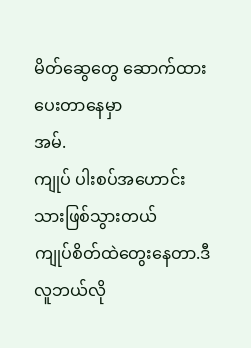မိတ်ဆွေတွေ ဆောက်ထားပေးတာနေမှာ
အမ်.
ကျုပ် ပါးစပ်အဟောင်းသားဖြစ်သွားတယ်
ကျုပ်စိတ်ထဲတွေးနေတာ.ဒီလူဘယ်လို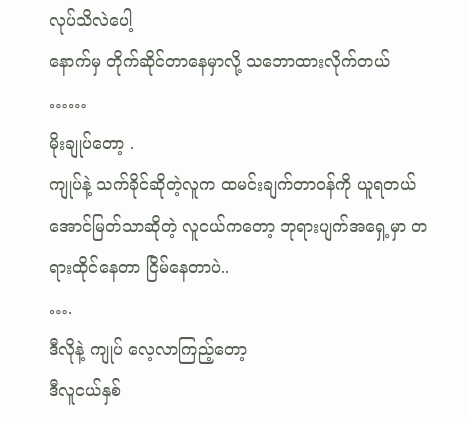လုပ်သိလဲပေါ့
နောက်မှ တိုက်ဆိုင်တာနေမှာလို့ သဘောထားလိုက်တယ်
……
မိုးချုပ်တော့ .
ကျုပ်နဲ့ သက်ခိုင်ဆိုတဲ့လူက ထမင်းချက်တာဝန်ကို ယူရတယ်
အောင်မြတ်သာဆိုတဲ့ လူငယ်ကတော့ ဘုရားပျက်အရှေ့မှာ တရားထိုင်နေတာ ငြိမ်နေတာပဲ..
….
ဒီလိုနဲ့ ကျုပ် လေ့လာကြည့်တော့
ဒီလူငယ်နှစ်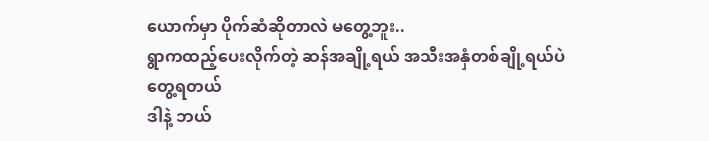ယောက်မှာ ပိုက်ဆံဆိုတာလဲ မတွေ့ဘူး..
ရွာကထည့်ပေးလိုက်တဲ့ ဆန်အချို့ရယ် အသီးအနှံတစ်ချို့ရယ်ပဲတွေ့ရတယ်
ဒါနဲ့ ဘယ်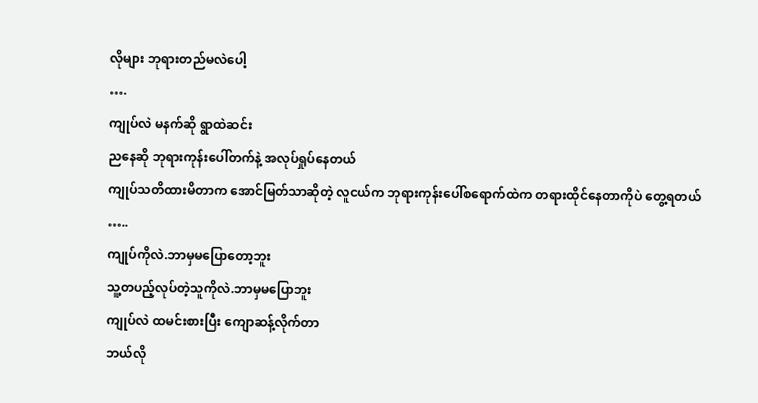လိုများ ဘုရားတည်မလဲပေါ့
….
ကျုပ်လဲ မနက်ဆို ရွာထဲဆင်း
ညနေဆို ဘုရားကုန်းပေါ်တက်နဲ့ အလုပ်ရှုပ်နေတယ်
ကျုပ်သတိထားမိတာက အောင်မြတ်သာဆိုတဲ့ လူငယ်က ဘုရားကုန်းပေါ်စရောက်ထဲက တရားထိုင်နေတာကိုပဲ တွေ့ရတယ်
…..
ကျုပ်ကိုလဲ.ဘာမှမပြောတော့ဘူး
သူ့တပည့်လုပ်တဲ့သူကိုလဲ.ဘာမှမပြောဘူး
ကျုပ်လဲ ထမင်းစားပြီး ကျောဆန့်လိုက်တာ
ဘယ်လို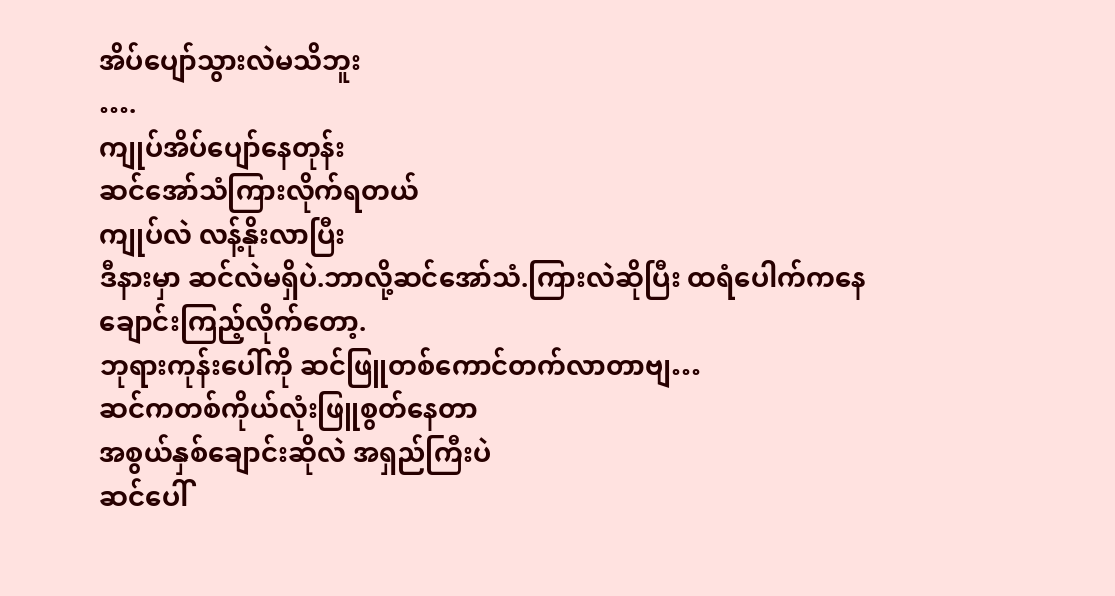အိပ်ပျော်သွားလဲမသိဘူး
….
ကျုပ်အိပ်ပျော်နေတုန်း
ဆင်အော်သံကြားလိုက်ရတယ်
ကျုပ်လဲ လန့်နိုးလာပြီး
ဒီနားမှာ ဆင်လဲမရှိပဲ.ဘာလို့ဆင်အော်သံ.ကြားလဲဆိုပြီး ထရံပေါက်ကနေ ချောင်းကြည့်လိုက်တော့.
ဘုရားကုန်းပေါ်ကို ဆင်ဖြူတစ်ကောင်တက်လာတာဗျ…
ဆင်ကတစ်ကိုယ်လုံးဖြူစွတ်နေတာ
အစွယ်နှစ်ချောင်းဆိုလဲ အရှည်ကြီးပဲ
ဆင်ပေါ်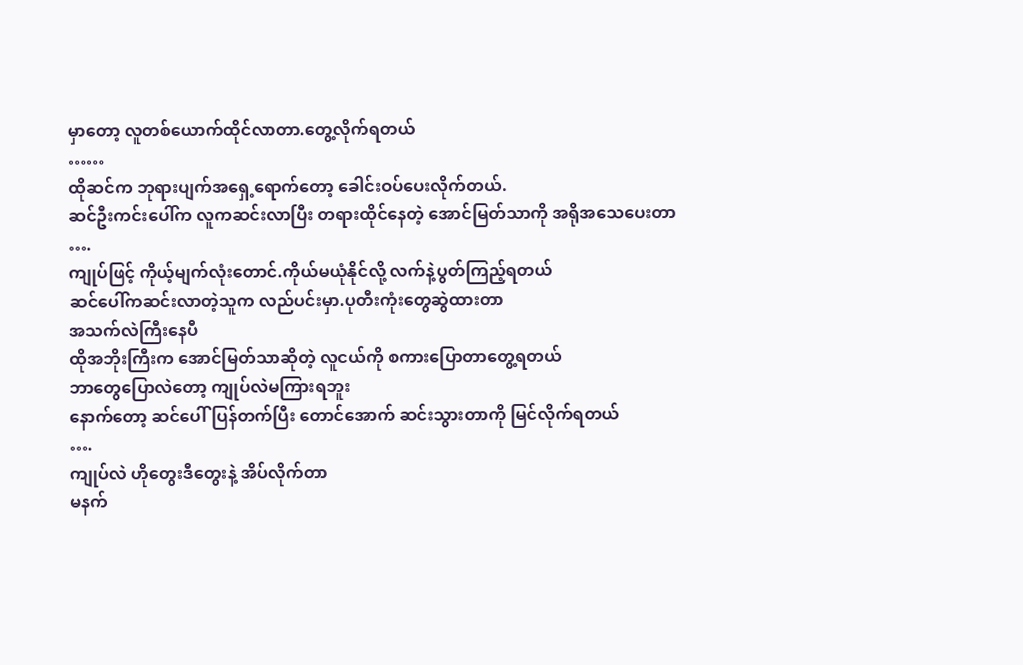မှာတော့ လူတစ်ယောက်ထိုင်လာတာ.တွေ့လိုက်ရတယ်
……
ထိုဆင်က ဘုရားပျက်အရှေ့ရောက်တော့ ခေါင်းဝပ်ပေးလိုက်တယ်.
ဆင်ဦးကင်းပေါ်က လူကဆင်းလာပြီး တရားထိုင်နေတဲ့ အောင်မြတ်သာကို အရိုအသေပေးတာ
….
ကျုပ်ဖြင့် ကိုယ့်မျက်လုံးတောင်.ကိုယ်မယုံနိုင်လို့ လက်နဲ့ပွတ်ကြည့်ရတယ်
ဆင်ပေါ်ကဆင်းလာတဲ့သူက လည်ပင်းမှာ.ပုတီးကုံးတွေဆွဲထားတာ
အသက်လဲကြီးနေပီ
ထိုအဘိုးကြီးက အောင်မြတ်သာဆိုတဲ့ လူငယ်ကို စကားပြောတာတွေ့ရတယ်
ဘာတွေပြောလဲတော့ ကျုပ်လဲမကြားရဘူး
နောက်တော့ ဆင်ပေါ်ပြန်တက်ပြီး တောင်အောက် ဆင်းသွားတာကို မြင်လိုက်ရတယ်
….
ကျုပ်လဲ ဟိုတွေးဒီတွေးနဲ့ အိပ်လိုက်တာ
မနက်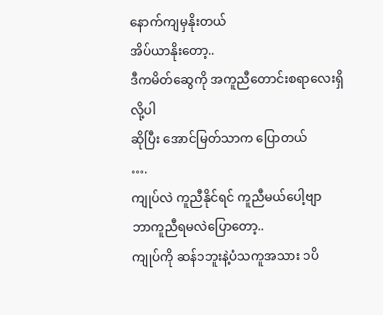နောက်ကျမှနိုးတယ်
အိပ်ယာနိုးတော့..
ဒီကမိတ်ဆွေကို အကူညီတောင်းစရာလေးရှိလို့ပါ
ဆိုပြီး အောင်မြတ်သာက ပြောတယ်
….
ကျုပ်လဲ ကူညီနိုင်ရင် ကူညီမယ်ပေါ့ဗျာ
ဘာကူညီရမလဲပြောတော့..
ကျုပ်ကို ဆန်၁ဘူးနဲ့ပံသကူအသား ၁ပိ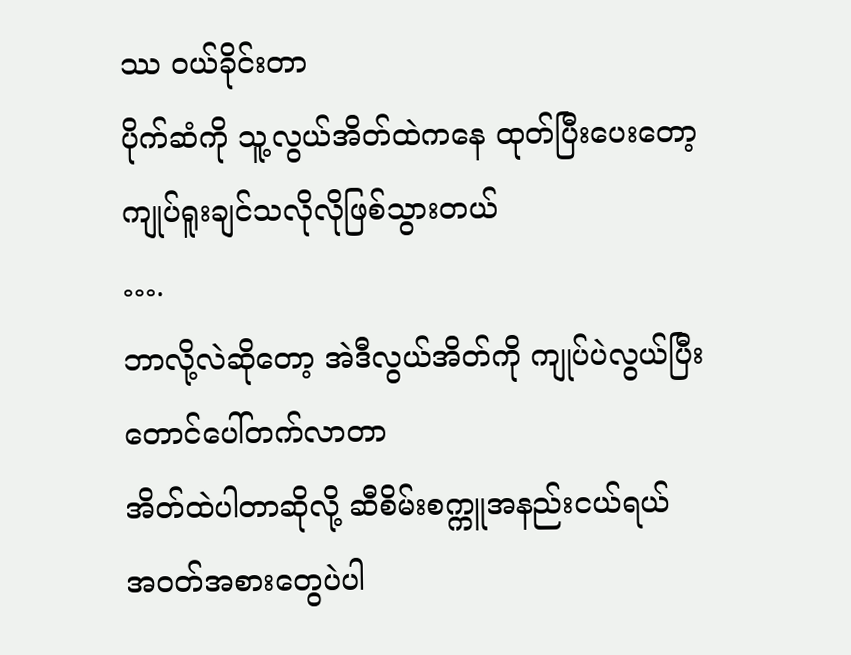ဿ ဝယ်ခိုင်းတာ
ပိုက်ဆံကို သူ့လွယ်အိတ်ထဲကနေ ထုတ်ပြီးပေးတော့ ကျုပ်ရူးချင်သလိုလိုဖြစ်သွားတယ်
….
ဘာလို့လဲဆိုတော့ အဲဒီလွယ်အိတ်ကို ကျုပ်ပဲလွယ်ပြီးတောင်ပေါ်တက်လာတာ
အိတ်ထဲပါတာဆိုလို့ ဆီစိမ်းစက္ကူအနည်းငယ်ရယ်
အဝတ်အစားတွေပဲပါ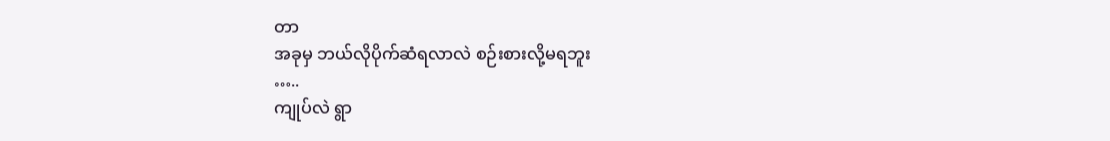တာ
အခုမှ ဘယ်လိုပိုက်ဆံရလာလဲ စဉ်းစားလို့မရဘူး
…..
ကျုပ်လဲ ရွာ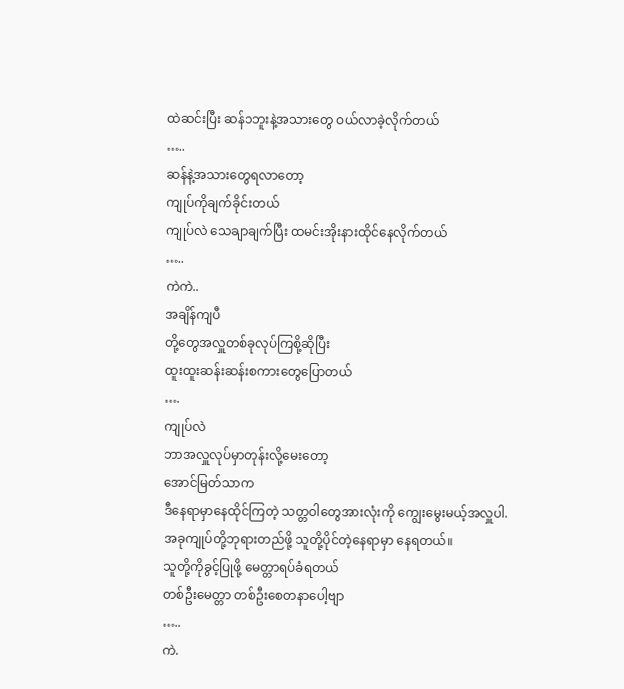ထဲဆင်းပြီး ဆန်၁ဘူးနဲ့အသားတွေ ဝယ်လာခဲ့လိုက်တယ်
…..
ဆန်နဲ့အသားတွေရလာတော့
ကျုပ်ကိုချက်ခိုင်းတယ်
ကျုပ်လဲ သေချာချက်ပြီး ထမင်းအိုးနားထိုင်နေလိုက်တယ်
…..
ကဲကဲ..
အချိန်ကျပီ
တို့တွေအလှူတစ်ခုလုပ်ကြစို့ဆိုပြီး
ထူးထူးဆန်းဆန်းစကားတွေပြောတယ်
….
ကျုပ်လဲ
ဘာအလှူလုပ်မှာတုန်းလို့မေးတော့
အောင်မြတ်သာက
ဒီနေရာမှာနေထိုင်ကြတဲ့ သတ္တဝါတွေအားလုံးကို ကျွေးမွေးမယ့်အလှူပါ.
အခုကျုပ်တို့ဘုရားတည်ဖို့ သူတို့ပိုင်တဲ့နေရာမှာ နေရတယ်။
သူတို့ကိုခွင့်ပြုဖို့ မေတ္တာရပ်ခံရတယ်
တစ်ဦးမေတ္တာ တစ်ဦးစေတနာပေါ့ဗျာ
…..
ကဲ.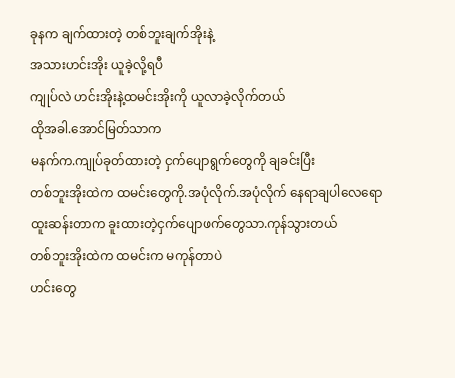ခုနက ချက်ထားတဲ့ တစ်ဘူးချက်အိုးနဲ့
အသားဟင်းအိုး ယူခဲ့လို့ရပီ
ကျုပ်လဲ ဟင်းအိုးနဲ့ထမင်းအိုးကို ယူလာခဲ့လိုက်တယ်
ထိုအခါ.အောင်မြတ်သာက
မနက်က.ကျုပ်ခုတ်ထားတဲ့ ငှက်ပျောရွက်တွေကို ချခင်းပြီး
တစ်ဘူးအိုးထဲက ထမင်းတွေကို.အပုံလိုက်.အပုံလိုက် နေရာချပါလေရော
ထူးဆန်းတာက ခူးထားတဲ့ငှက်ပျောဖက်တွေသာ.ကုန်သွားတယ်
တစ်ဘူးအိုးထဲက ထမင်းက မကုန်တာပဲ
ဟင်းတွေ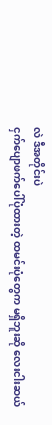လဲ ဒီအတိုင်းပဲ
ငှက်ပျောဖက်ပေါ်ပုံထားတဲ့ ထမင်းပုံတွေက မရှိဘူးဆို လေးငါးဆယ်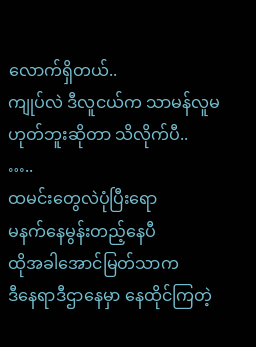လောက်ရှိတယ်..
ကျုပ်လဲ ဒီလူငယ်က သာမန်လူမဟုတ်ဘူးဆိုတာ သိလိုက်ပီ..
…..
ထမင်းတွေလဲပုံပြီးရော
မနက်နေမွန်းတည့်နေပီ
ထိုအခါအောင်မြတ်သာက
ဒီနေရာဒီဌာနေမှာ နေထိုင်ကြတဲ့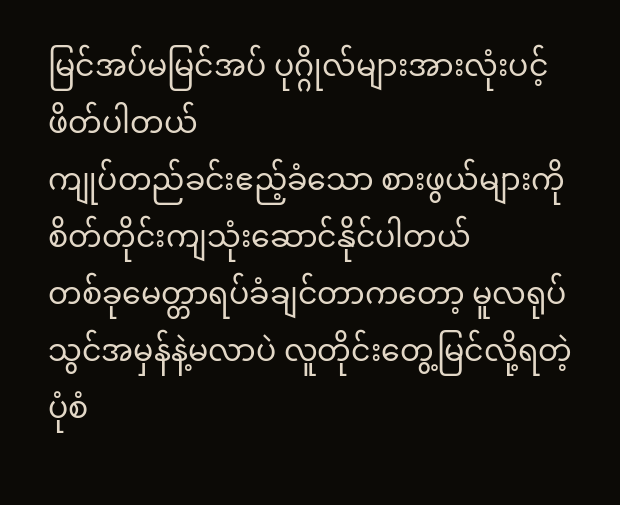မြင်အပ်မမြင်အပ် ပုဂ္ဂိုလ်များအားလုံးပင့်ဖိတ်ပါတယ်
ကျုပ်တည်ခင်းဧည့်ခံသော စားဖွယ်များကို စိတ်တိုင်းကျသုံးဆောင်နိုင်ပါတယ်
တစ်ခုမေတ္တာရပ်ခံချင်တာကတော့ မူလရုပ်သွင်အမှန်နဲ့မလာပဲ လူတိုင်းတွေ့မြင်လို့ရတဲ့ ပုံစံ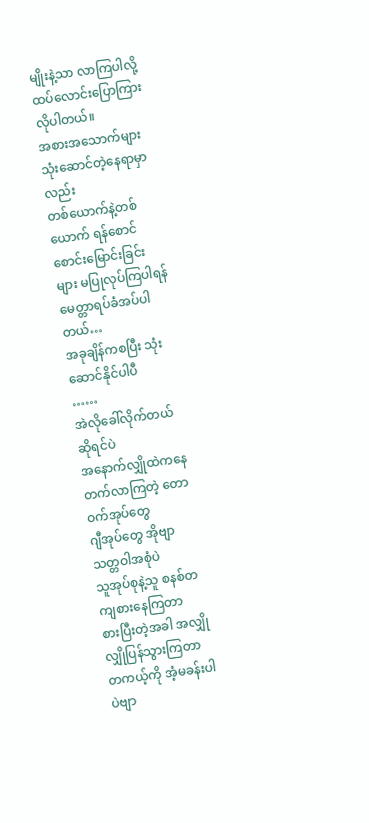မျိုးနဲ့သာ လာကြပါလို့ ထပ်လောင်းပြောကြားလိုပါတယ်။
အစားအသောက်များသုံးဆောင်တဲ့နေရာမှာလည်း
တစ်ယောက်နဲ့တစ်ယောက် ရန်စောင်စောင်းမြောင်းခြင်းများ မပြုလုပ်ကြပါရန် မေတ္တာရပ်ခံအပ်ပါတယ်…
အခုချိန်ကစပြီး သုံးဆောင်နိုင်ပါပီ
……
အဲလိုခေါ်လိုက်တယ်ဆိုရင်ပဲ
အနောက်လျှိုထဲကနေ တက်လာကြတဲ့ တောဝက်အုပ်တွေ
ဂျီအုပ်တွေ အိုဗျာ
သတ္တဝါအစုံပဲ
သူအုပ်စုနဲ့သူ စနစ်တကျစားနေကြတာ
စားပြီးတဲ့အခါ အလျှိုလျှိုပြန်သွားကြတာ တကယ့်ကို အံ့မခန်းပါပဲဗျာ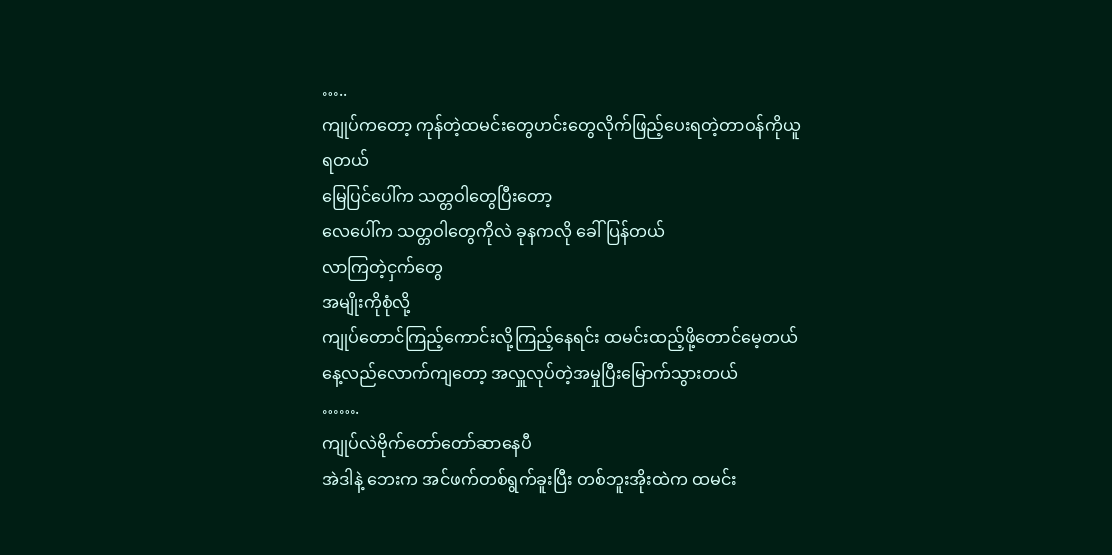…..
ကျုပ်ကတော့ ကုန်တဲ့ထမင်းတွေဟင်းတွေလိုက်ဖြည့်ပေးရတဲ့တာဝန်ကိုယူရတယ်
မြေပြင်ပေါ်က သတ္တဝါတွေပြီးတော့
လေပေါ်က သတ္တဝါတွေကိုလဲ ခုနကလို ခေါ်ပြန်တယ်
လာကြတဲ့ငှက်တွေ
အမျိုးကိုစုံလို့
ကျုပ်တောင်ကြည့်ကောင်းလို့ကြည့်နေရင်း ထမင်းထည့်ဖို့တောင်မေ့တယ်
နေ့လည်လောက်ကျတော့ အလှူလုပ်တဲ့အမှုပြီးမြောက်သွားတယ်
…….
ကျုပ်လဲဗိုက်တော်တော်ဆာနေပီ
အဲဒါနဲ့ ဘေးက အင်ဖက်တစ်ရွက်ခူးပြီး တစ်ဘူးအိုးထဲက ထမင်း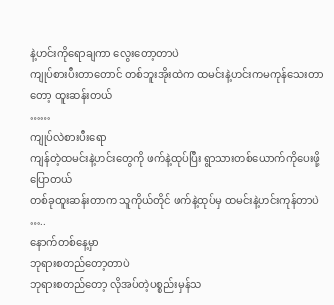နဲ့ဟင်းကိုရောချကာ လွေးတော့တာပဲ
ကျုပ်စားပီးတာတောင် တစ်ဘူးအိုးထဲက ထမင်းနဲ့ဟင်းကမကုန်သေးတာတော့ ထူးဆန်းတယ်
……
ကျုပ်လဲစားပီးရော
ကျန်တဲ့ထမင်းနဲ့ဟင်းတွေကို ဖက်နဲ့ထုပ်ပြီး ရွာသားတစ်ယောက်ကိုပေးဖို့ပြောတယ်
တစ်ခုထူးဆန်းတာက သူကိုယ်တိုင် ဖက်နဲ့ထုပ်မှ ထမင်းနဲ့ဟင်းကုန်တာပဲ
…..
နောက်တစ်နေ့မှာ
ဘုရားစတည်တော့တာပဲ
ဘုရားစတည်တော့ လိုအပ်တဲ့ပစ္စည်းမှန်သ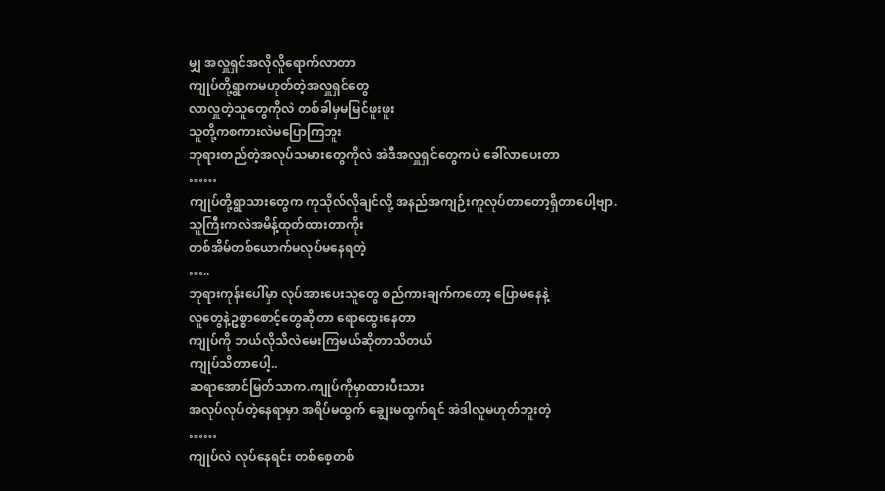မျှ အလှူရှင်အလိုလိူရောက်လာတာ
ကျုပ်တို့ရွာကမဟုတ်တဲ့အလှူရှင်တွေ
လာလှူတဲ့သူတွေကိုလဲ တစ်ခါမှမမြင်ဖူးဖူး
သူတို့ကစကားလဲမပြောကြဘူး
ဘုရားတည်တဲ့အလုပ်သမားတွေကိုလဲ အဲဒီအလှူရှင်တွေကပဲ ခေါ်လာပေးတာ
……
ကျုပ်တို့ရွာသားတွေက ကုသိုလ်လိုချင်လို့ အနည်အကျဉ်းကူလုပ်တာတော့ရှိတာပေါ့ဗျာ.
သူကြီးကလဲအမိန့်ထုတ်ထားတာကိုး
တစ်အိမ်တစ်ယောက်မလုပ်မနေရတဲ့
…..
ဘုရားကုန်းပေါ်မှာ လုပ်အားပေးသူတွေ စည်ကားချက်ကတော့ ပြောမနေနဲ့
လူတွေနဲ့ဥစ္စာစောင့်တွေဆိုတာ ရောထွေးနေတာ
ကျုပ်ကို ဘယ်လိုသိလဲမေးကြမယ်ဆိုတာသိတယ်
ကျုပ်သိတာပေါ့..
ဆရာအောင်မြတ်သာက.ကျုပ်ကိုမှာထားပီးသား
အလုပ်လုပ်တဲ့နေရာမှာ အရိပ်မထွက် ချွေးမထွက်ရင် အဲဒါလူမဟုတ်ဘူးတဲ့
……
ကျုပ်လဲ လုပ်နေရင်း တစ်စေ့တစ်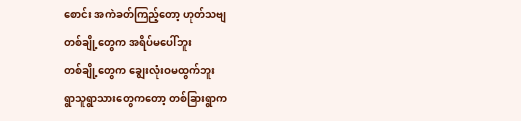စောင်း အကဲခတ်ကြည့်တော့ ဟုတ်သဗျ
တစ်ချို့တွေက အရိပ်မပေါ်ဘူး
တစ်ချို့တွေက ချွေးလုံးဝမထွက်ဘူး
ရွာသူရွာသားတွေကတော့ တစ်ခြားရွာက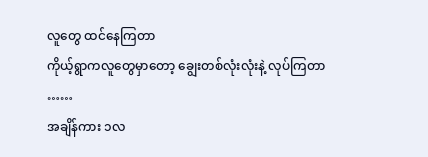လူတွေ ထင်နေကြတာ
ကိုယ့်ရွာကလူတွေမှာတော့ ချွေးတစ်လုံးလုံးနဲ့ လုပ်ကြတာ
……
အချိန်ကား ၁လ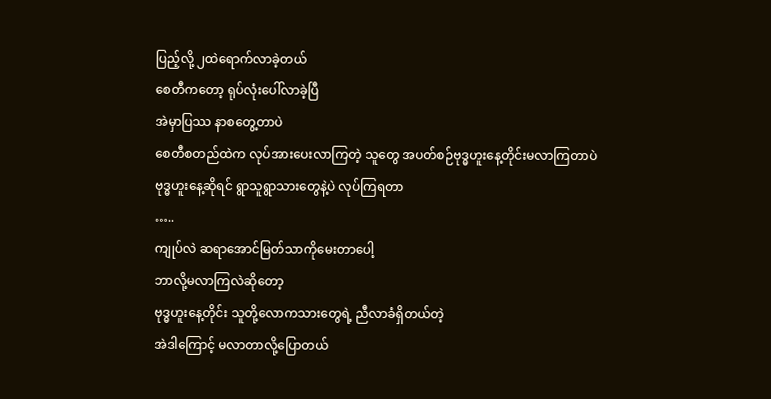ပြည့်လို့ ၂ထဲရောက်လာခဲ့တယ်
စေတီကတော့ ရုပ်လုံးပေါ်လာခဲ့ပြီ
အဲမှာပြဿ နာစတွေ့တာပဲ
စေတီစတည်ထဲက လုပ်အားပေးလာကြတဲ့ သူတွေ အပတ်စဉ်ဗုဒ္ဓဟူးနေ့တိုင်းမလာကြတာပဲ
ဗုဒ္ဓဟူးနေ့ဆိုရင် ရွာသူရွာသားတွေနဲ့ပဲ လုပ်ကြရတာ
…..
ကျုပ်လဲ ဆရာအောင်မြတ်သာကိုမေးတာပေါ့
ဘာလို့မလာကြလဲဆိုတော့
ဗုဒ္ဓဟူးနေ့တိုင်း သူတို့လောကသားတွေရဲ့ ညီလာခံရှိတယ်တဲ့
အဲဒါကြောင့် မလာတာလို့ပြောတယ်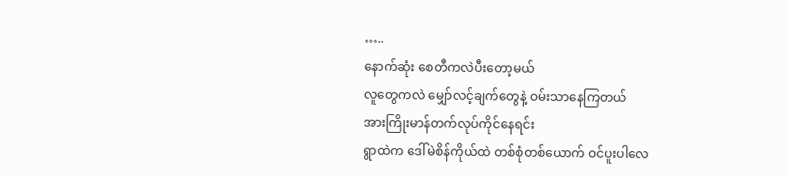…..
နောက်ဆုံး စေတီကလဲပီးတော့မယ်
လူတွေကလဲ မျှော်လင့်ချက်တွေနဲ့ ဝမ်းသာနေကြတယ်
အားကြိုးမာန်တက်လုပ်ကိုင်နေရင်း
ရွာထဲက ဒေါ်မဲစိန်ကိုယ်ထဲ တစ်စုံတစ်ယောက် ဝင်ပူးပါလေ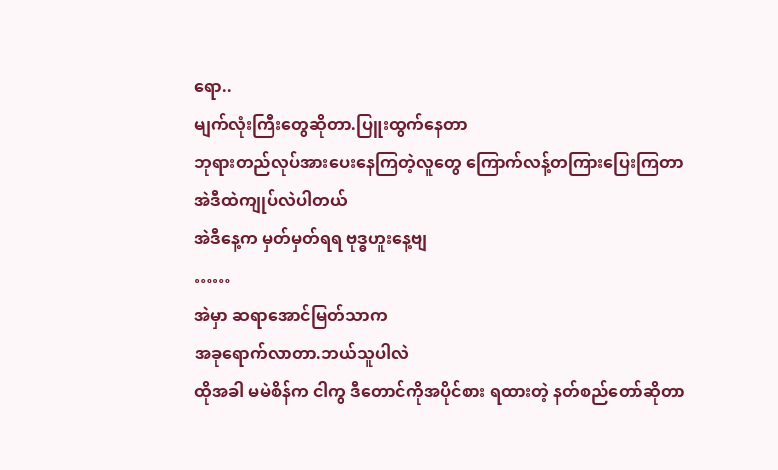ရော..
မျက်လုံးကြီးတွေဆိုတာ.ပြူးထွက်နေတာ
ဘုရားတည်လုပ်အားပေးနေကြတဲ့လူတွေ ကြောက်လန့်တကြားပြေးကြတာ
အဲဒီထဲကျုပ်လဲပါတယ်
အဲဒီနေ့က မှတ်မှတ်ရရ ဗုဒ္ဓဟူးနေ့ဗျ
……
အဲမှာ ဆရာအောင်မြတ်သာက
အခုရောက်လာတာ.ဘယ်သူပါလဲ
ထိုအခါ မမဲစိန်က ငါကွ ဒီတောင်ကိုအပိုင်စား ရထားတဲ့ နတ်စည်တော်ဆိုတာ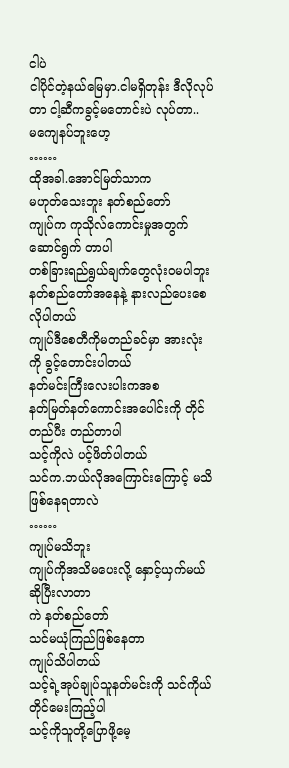ငါပဲ
ငါပိုင်တဲ့နယ်မြေမှာ.ငါမရှိတုန်း ဒီလိုလုပ်တာ ငါ့ဆီကခွင့်မတောင်းပဲ လုပ်တာ..
မကျေနပ်ဘူးဟေ့
……
ထိုအခါ.အောင်မြတ်သာက
မဟုတ်သေးဘူး နတ်စည်တော်
ကျုပ်က ကုသိုလ်ကောင်းမှုအတွက် ဆောင်ရွက် တာပါ
တစ်ခြားရည်ရွယ်ချက်တွေလုံးဝမပါဘူး
နတ်စည်တော်အနေနဲ့ နားလည်ပေးစေလိုပါတယ်
ကျုပ်ဒီစေတီကိုမတည်ခင်မှာ အားလုံးကို ခွင့်တောင်းပါတယ်
နတ်မင်းကြီးလေးပါးကအစ
နတ်မြတ်နတ်ကောင်းအပေါင်းကို တိုင်တည်ပီး တည်တာပါ
သင့်ကိုလဲ ပင့်ဖိတ်ပါတယ်
သင်က.ဘယ်လိုအကြောင်းကြောင့် မသိဖြစ်နေရတာလဲ
……
ကျုပ်မသိဘူး
ကျုပ်ကိုအသိမပေးလို့ နှောင့်ယှက်မယ်ဆိုပြီးလာတာ
ကဲ နတ်စည်တော်
သင်မယုံကြည်ဖြစ်နေတာ
ကျုပ်သိပါတယ်
သင့်ရဲ့အုပ်ချုပ်သူနတ်မင်းကို သင်ကိုယ်တိုင်မေးကြည့်ပါ
သင့်ကိုသူတို့ပြောဖို့မေ့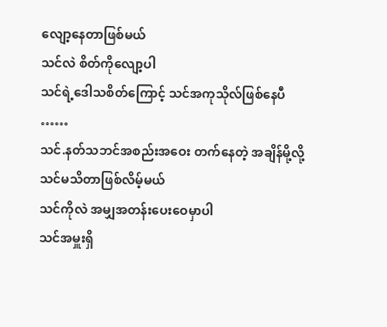လျော့နေတာဖြစ်မယ်
သင်လဲ စိတ်ကိုလျော့ပါ
သင်ရဲ့ဒေါသစိတ်ကြောင့် သင်အကုသိုလ်ဖြစ်နေပီ
……
သင်.နတ်သဘင်အစည်းအဝေး တက်နေတဲ့ အချိန်မို့လို့ သင်မသိတာဖြစ်လိမ့်မယ်
သင်ကိုလဲ အမျှအတန်းပေးဝေမှာပါ
သင်အမှူးရှိ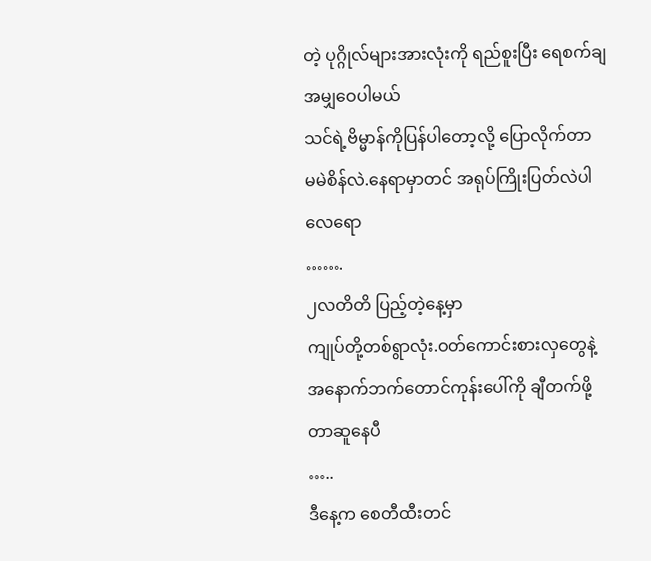တဲ့ ပုဂ္ဂိုလ်များအားလုံးကို ရည်စူးပြီး ရေစက်ချအမျှဝေပါမယ်
သင်ရဲ့ဗိမ္မာန်ကိုပြန်ပါတော့လို့ ပြောလိုက်တာ
မမဲစိန်လဲ.နေရာမှာတင် အရုပ်ကြိုးပြတ်လဲပါလေရော
…….
၂လတိတိ ပြည့်တဲ့နေ့မှာ
ကျုပ်တို့တစ်ရွာလုံး.ဝတ်ကောင်းစားလှတွေနဲ့
အနောက်ဘက်တောင်ကုန်းပေါ်ကို ချီတက်ဖို့ တာဆူနေပီ
…..
ဒီနေ့က စေတီထီးတင်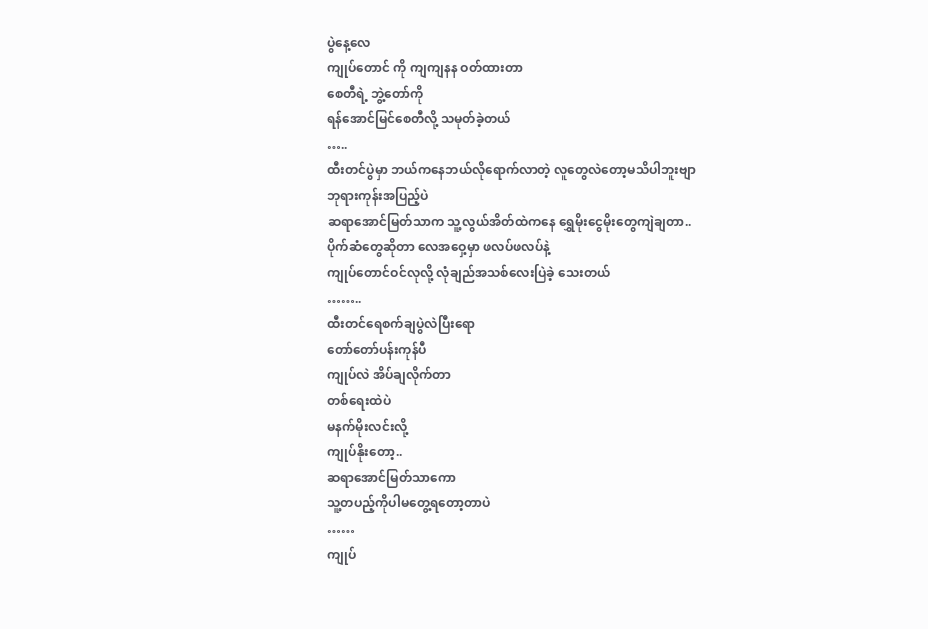ပွဲနေ့လေ
ကျုပ်တောင် ကို ကျကျနန ဝတ်ထားတာ
စေတီရဲ့ ဘွဲ့တော်ကို
ရန်အောင်မြင်စေတီလို့ သမုတ်ခဲ့တယ်
…..
ထီးတင်ပွဲမှာ ဘယ်ကနေဘယ်လိုရောက်လာတဲ့ လူတွေလဲတော့မသိပါဘူးဗျာ
ဘုရားကုန်းအပြည့်ပဲ
ဆရာအောင်မြတ်သာက သူ့လွယ်အိတ်ထဲကနေ ရွှေမိုးငွေမိုးတွေကျဲချတာ..
ပိုက်ဆံတွေဆိုတာ လေအဝှေ့မှာ ဖလပ်ဖလပ်နဲ့
ကျုပ်တောင်ဝင်လုလို့ လုံချည်အသစ်လေးပြဲခဲ့ သေးတယ်
……..
ထီးတင်ရေစက်ချပွဲလဲပြီးရော
တော်တော်ပန်းကုန်ပီ
ကျုပ်လဲ အိပ်ချလိုက်တာ
တစ်ရေးထဲပဲ
မနက်မိုးလင်းလို့
ကျုပ်နိုးတော့..
ဆရာအောင်မြတ်သာကော
သူ့တပည့်ကိုပါမတွေ့ရတော့တာပဲ
……
ကျုပ်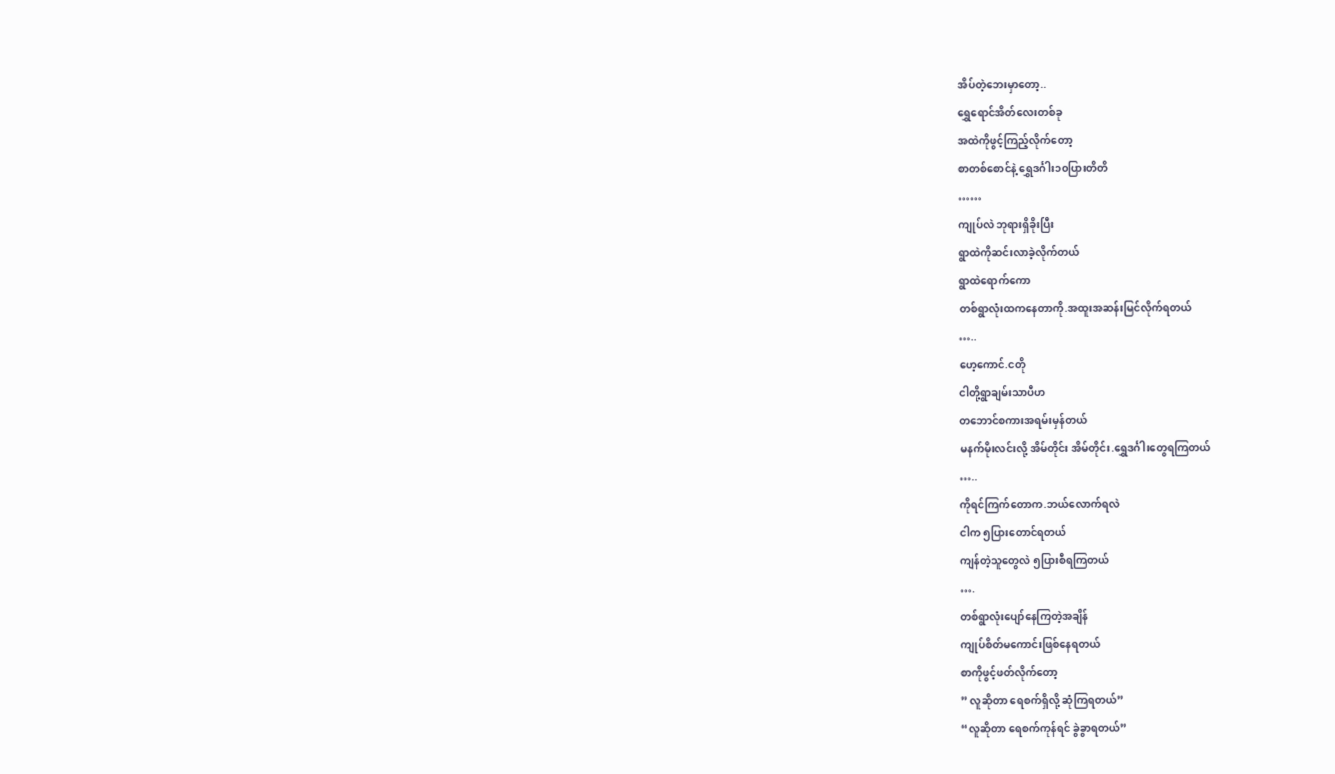အိပ်တဲ့ဘေးမှာတော့..
ရွှေရောင်အိတ်လေးတစ်ခု
အထဲကိုဖွင့်ကြည့်လိုက်တော့
စာတစ်စောင်နဲ့ ရွှေဒင်္ဂါး၁၀ပြားတိတိ
……
ကျုပ်လဲ ဘုရားရှိခိုးပြီး
ရွာထဲကိုဆင်းလာခဲ့လိုက်တယ်
ရွာထဲရောက်ကော
တစ်ရွာလုံးထကနေတာကို.အထူးအဆန်းမြင်လိုက်ရတယ်
…..
ဟေ့ကောင်.ငတို
ငါတို့ရွာချမ်းသာပီဟ
တဘောင်စကားအရမ်းမှန်တယ်
မနက်မိုးလင်းလို့ အိမ်တိုင်း အိမ်တိုင်း.ရွှေဒင်္ဂါးတွေရကြတယ်
…..
ကိုရင်ကြက်တောက.ဘယ်လောက်ရလဲ
ငါက ၅ပြားတောင်ရတယ်
ကျန်တဲ့သူတွေလဲ ၅ပြားစီရကြတယ်
….
တစ်ရွာလုံးပျော်နေကြတဲ့အချိန်
ကျုပ်စိတ်မကောင်းဖြစ်နေရတယ်
စာကိုဖွင့်ဖတ်လိုက်တော့
” လူဆိုတာ ရေစက်ရှိလို့ ဆုံကြရတယ်”
“လူဆိုတာ ရေစက်ကုန်ရင် ခွဲခွာရတယ်”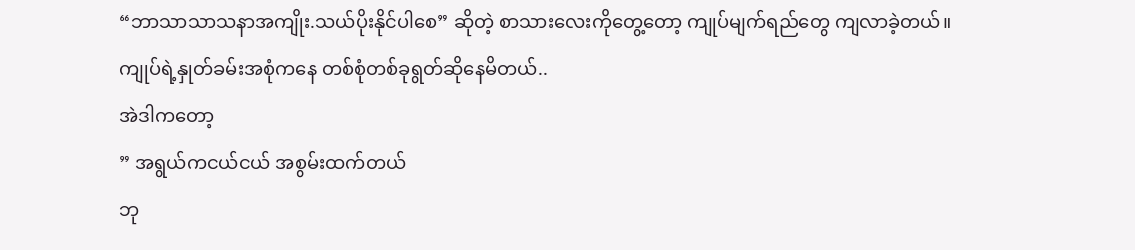“ဘာသာသာသနာအကျိုး.သယ်ပိုးနိုင်ပါစေ” ဆိုတဲ့ စာသားလေးကိုတွေ့တော့ ကျုပ်မျက်ရည်တွေ ကျလာခဲ့တယ်။
ကျုပ်ရဲ့နှုတ်ခမ်းအစုံကနေ တစ်စုံတစ်ခုရွတ်ဆိုနေမိတယ်..
အဲဒါကတော့
” အရွယ်ကငယ်ငယ် အစွမ်းထက်တယ်
ဘု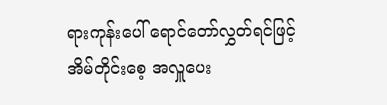ရားကုန်းပေါ် ရောင်တော်လွှတ်ရင်ဖြင့်
အိမ်တိုင်းစေ့ အလှူပေး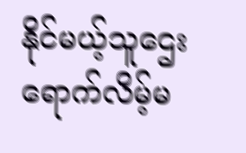နိုင်မယ့်သူဌေး
ရောက်လိမ့်မ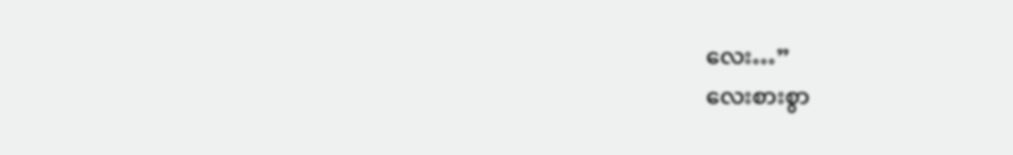လေး…”
လေးစားစွာ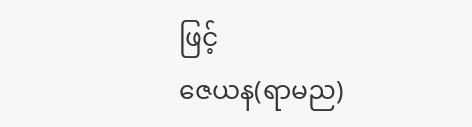ဖြင့်
ဇေယန(ရာမည)